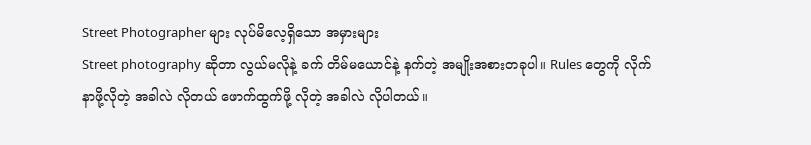Street Photographer များ လုပ်မိလေ့ရှိသော အမှားများ
Street photography ဆိုတာ လွယ်မလိုနဲ့ ခက် တိမ်မယောင်နဲ့ နက်တဲ့ အမျိုးအစားတခုပါ။ Rules တွေကို လိုက်နာဖို့လိုတဲ့ အခါလဲ လိုတယ် ဖောက်ထွက်ဖို့ လိုတဲ့ အခါလဲ လိုပါတယ်။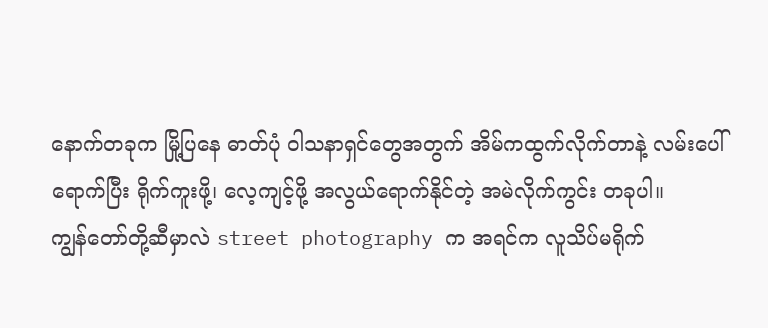နောက်တခုက မြို့ပြနေ ဓာတ်ပုံ ဝါသနာရှင်တွေအတွက် အိမ်ကထွက်လိုက်တာနဲ့ လမ်းပေါ်ရောက်ပြီး ရိုက်ကူးဖို့၊ လေ့ကျင့်ဖို့ အလွယ်ရောက်နိုင်တဲ့ အမဲလိုက်ကွင်း တခုပါ။
ကျွန်တော်တို့ဆီမှာလဲ street photography က အရင်က လူသိပ်မရိုက်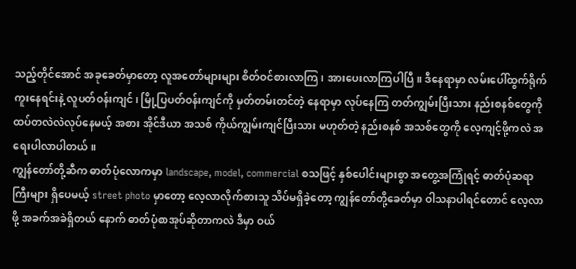သည့်တိုင်အောင် အခုခေတ်မှာတော့ လူအတော်များများ စိတ်ဝင်စားလာကြ၊ အားပေးလာကြပါပြီ။ ဒီနေရာမှာ လမ်းပေါ်ထွက်ရိုက်ကူးနေရင်းနဲ့ လူပတ်ဝန်းကျင်၊ မြို့ပြပတ်ဝန်းကျင်ကို မှတ်တမ်းတင်တဲ့ နေရာမှာ လုပ်နေကြ တတ်ကျွမ်းပြီးသား နည်းစနစ်တွေကို ထပ်တလဲလဲလုပ်နေမယ့် အစား အိုင်ဒီယာ အသစ် ကိုယ်ကျွမ်းကျင်ပြီးသား မဟုတ်တဲ့ နည်းစနစ် အသစ်တွေကို လေ့ကျင့်ဖို့ကလဲ အရေးပါလာပါတယ်။
ကျွန်တော်တို့ဆီက ဓာတ်ပုံလောကမှာ landscape, model, commercial စသဖြင့် နှစ်ပေါင်းများစွာ အတွေ့အကြုံရင့် ဓာတ်ပုံဆရာကြီးများ ရှိပေမယ့် street photo မှာတော့ လေ့လာလိုက်စားသူ သိပ်မရှိခဲ့တော့ ကျွန်တော်တို့ခေတ်မှာ ဝါသနာပါရင်တောင် လေ့လာဖို့ အခက်အခဲရှိတယ် နောက် ဓာတ်ပုံစာအုပ်ဆိုတာကလဲ ဒီမှာ ဝယ်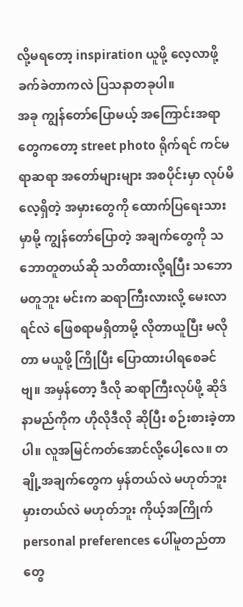လို့မရတော့ inspiration ယူဖို့ လေ့လာဖို့ ခက်ခဲတာကလဲ ပြသနာတခုပါ။
အခု ကျွန်တော်ပြောမယ့် အကြောင်းအရာတွေကတော့ street photo ရိုက်ရင် ကင်မရာဆရာ အတော်များများ အစပိုင်းမှာ လုပ်မိလေ့ရှိတဲ့ အမှားတွေကို ထောက်ပြရေးသားမှာမို့ ကျွန်တော်ပြောတဲ့ အချက်တွေကို သဘောတူတယ်ဆို သတိထားလို့ရပြီး သဘောမတူဘူး မင်းက ဆရာကြီးလားလို့ မေးလာရင်လဲ ဖြေစရာမရှိတာမို့ လိုတာယူပြီး မလိုတာ မယူဖို့ ကြိုပြီး ပြောထားပါရစေခင်ဗျ။ အမှန်တော့ ဒီလို ဆရာကြီးလုပ်ဖို့ ဆိုဒ်နာမည်ကိုက ဟိုလိုဒီလို ဆိုပြီး စဉ်းစားခဲ့တာပါ။ လူအမြင်ကတ်အောင်လို့ပေါ့လေ။ တချို့အချက်တွေက မှန်တယ်လဲ မဟုတ်ဘူး မှားတယ်လဲ မဟုတ်ဘူး ကိုယ့်အကြိုက် personal preferences ပေါ်မူတည်တာတွေ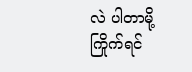လဲ ပါတာမို့ ကြိုက်ရင်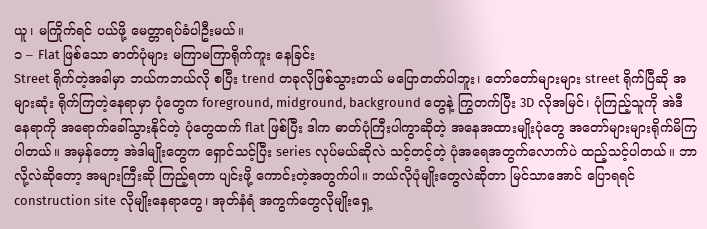ယူ၊ မကြိုက်ရင် ပယ်ဖို့ မေတ္တာရပ်ခံပါဦးမယ်။
၁ – Flat ဖြစ်သော ဓာတ်ပုံများ မကြာမကြာရိုက်ကူး နေခြင်း
Street ရိုက်တဲ့အခါမှာ ဘယ်ကဘယ်လို စပြီး trend တခုလိုဖြစ်သွားတယ် မပြောတတ်ပါဘူး၊ တော်တော်များများ street ရိုက်ပြီဆို အများဆုံး ရိုက်ကြတဲ့နေရာမှာ ပုံတွေက foreground, midground, background တွေနဲ့ ကြွတက်ပြီး 3D လိုအမြင်၊ ပုံကြည့်သူကို အဲဒီနေရာကို အရောက်ခေါ်သွားနိုင်တဲ့ ပုံတွေထက် flat ဖြစ်ပြီး ဒါက ဓာတ်ပုံကြီးပါကွာဆိုတဲ့ အနေအထားမျိုးပုံတွေ အတော်များများရိုက်မိကြပါတယ်။ အမှန်တော့ အဲဒါမျိုးတွေက ရှောင်သင့်ပြီး series လုပ်မယ်ဆိုလဲ သင့်တင့်တဲ့ ပုံအရေအတွက်လောက်ပဲ ထည့်သင့်ပါတယ်။ ဘာလို့လဲဆိုတော့ အများကြီးဆို ကြည့်ရတာ ပျင်းဖို့ ကောင်းတဲ့အတွက်ပါ။ ဘယ်လိုပုံမျိုးတွေလဲဆိုတာ မြင်သာအောင် ပြောရရင် construction site လိုမျိုးနေရာတွေ၊ အုတ်နံရံ အကွက်တွေလိုမျိုးရှေ့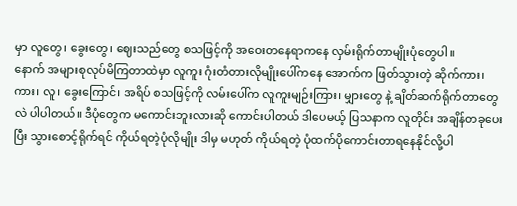မှာ လူတွေ၊ ခွေးတွေ၊ ဈေးသည်တွေ စသဖြင့်ကို အဝေးတနေရာကနေ လှမ်းရိုက်တာမျိုးပုံတွေပါ။
နောက် အများစုလုပ်မိကြတာထဲမှာ လူကူး ဂုံးတံတားလိုမျိုးပေါ်ကနေ အောက်က ဖြတ်သွားတဲ့ ဆိုက်ကား၊ ကား၊ လူ၊ ခွေးကြောင်၊ အရိပ် စသဖြင့်ကို လမ်းပေါ်က လူကူးမျဉ်းကြား၊ မျှားတွေ နဲ့ ချိတ်ဆက်ရိုက်တာတွေလဲ ပါပါတယ်။ ဒီပုံတွေက မကောင်းဘူးလားဆို ကောင်းပါတယ် ဒါပေမယ့် ပြသနာက လူတိုင်း အချိန်တခုပေးပြီး သွားစောင့်ရိုက်ရင် ကိုယ်ရတဲ့ပုံလိုမျိုး ဒါမှ မဟုတ် ကိုယ်ရတဲ့ ပုံထက်ပိုကောင်းတာရနေနိုင်လို့ပါ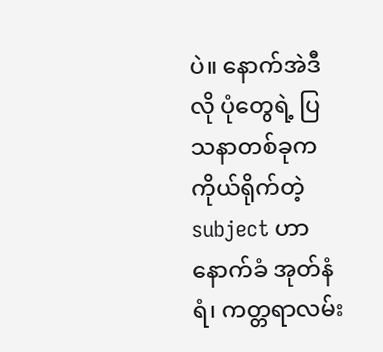ပဲ။ နောက်အဲဒီလို ပုံတွေရဲ့ ပြသနာတစ်ခုက ကိုယ်ရိုက်တဲ့ subject ဟာ နောက်ခံ အုတ်နံရံ၊ ကတ္တရာလမ်း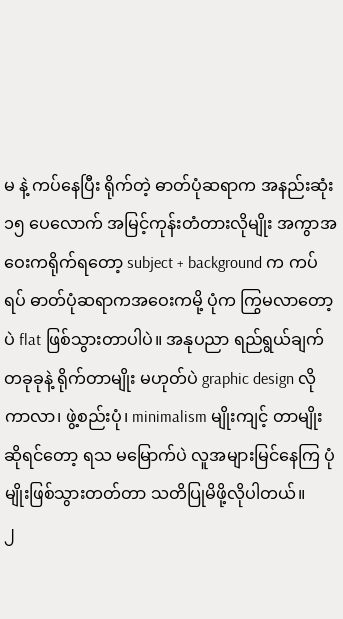မ နဲ့ ကပ်နေပြီး ရိုက်တဲ့ ဓာတ်ပုံဆရာက အနည်းဆုံး ၁၅ ပေလောက် အမြင့်ကုန်းတံတားလိုမျိုး အကွာအဝေးကရိုက်ရတော့ subject + background က ကပ်ရပ် ဓာတ်ပုံဆရာကအဝေးကမို့ ပုံက ကြွမလာတော့ပဲ flat ဖြစ်သွားတာပါပဲ။ အနုပညာ ရည်ရွယ်ချက်တခုခုနဲ့ ရိုက်တာမျိုး မဟုတ်ပဲ graphic design လို ကာလာ၊ ဖွဲ့စည်းပုံ၊ minimalism မျိုးကျင့် တာမျိုးဆိုရင်တော့ ရသ မမြောက်ပဲ လူအများမြင်နေကြ ပုံမျိုးဖြစ်သွားတတ်တာ သတိပြုမိဖို့လိုပါတယ်။
၂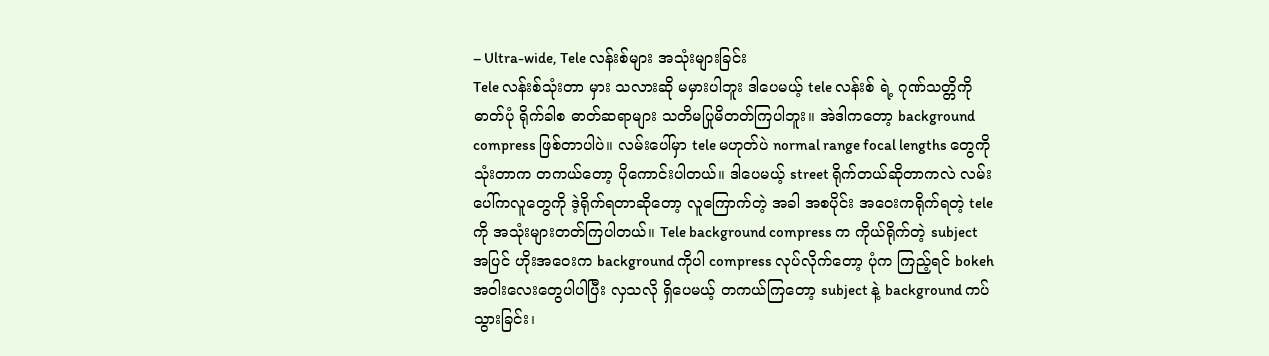– Ultra-wide, Tele လန်းစ်များ အသုံးများခြင်း
Tele လန်းစ်သုံးတာ မှား သလားဆို မမှားပါဘူး ဒါပေမယ့် tele လန်းစ် ရဲ့ ဂုဏ်သတ္တိကို ဓာတ်ပုံ ရိုက်ခါစ ဓာတ်ဆရာများ သတိမပြုမိတတ်ကြပါဘူး။ အဲဒါကတော့ background compress ဖြစ်တာပါပဲ။ လမ်းပေါ်မှာ tele မဟုတ်ပဲ normal range focal lengths တွေကို သုံးတာက တကယ်တော့ ပိုကောင်းပါတယ်။ ဒါပေမယ့် street ရိုက်တယ်ဆိုတာကလဲ လမ်းပေါ်ကလူတွေကို ဒဲ့ရိုက်ရတာဆိုတော့ လူကြောက်တဲ့ အခါ အစပိုင်း အဝေးကရိုက်ရတဲ့ tele ကို အသုံးများတတ်ကြပါတယ်။ Tele background compress က ကိုယ်ရိုက်တဲ့ subject အပြင် ဟိုးအဝေးက background ကိုပါ compress လုပ်လိုက်တော့ ပုံက ကြည့်ရင် bokeh အဝါးလေးတွေပါပါပြီး လှသလို ရှိပေမယ့် တကယ်ကြတော့ subject နဲ့ background ကပ်သွားခြင်း၊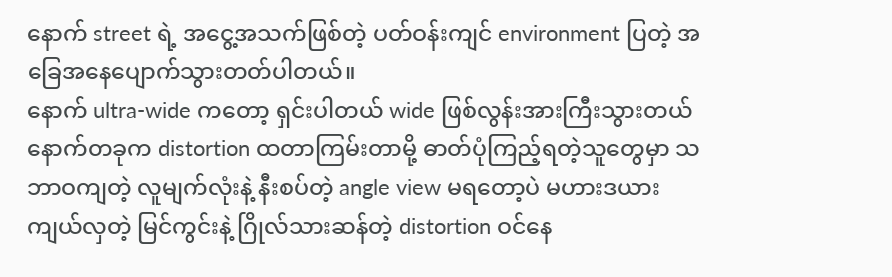နောက် street ရဲ့ အငွေ့အသက်ဖြစ်တဲ့ ပတ်ဝန်းကျင် environment ပြတဲ့ အခြေအနေပျောက်သွားတတ်ပါတယ်။
နောက် ultra-wide ကတော့ ရှင်းပါတယ် wide ဖြစ်လွန်းအားကြီးသွားတယ် နောက်တခုက distortion ထတာကြမ်းတာမို့ ဓာတ်ပုံကြည့်ရတဲ့သူတွေမှာ သဘာဝကျတဲ့ လူမျက်လုံးနဲ့ နီးစပ်တဲ့ angle view မရတော့ပဲ မဟားဒယားကျယ်လှတဲ့ မြင်ကွင်းနဲ့ ဂြိုလ်သားဆန်တဲ့ distortion ဝင်နေ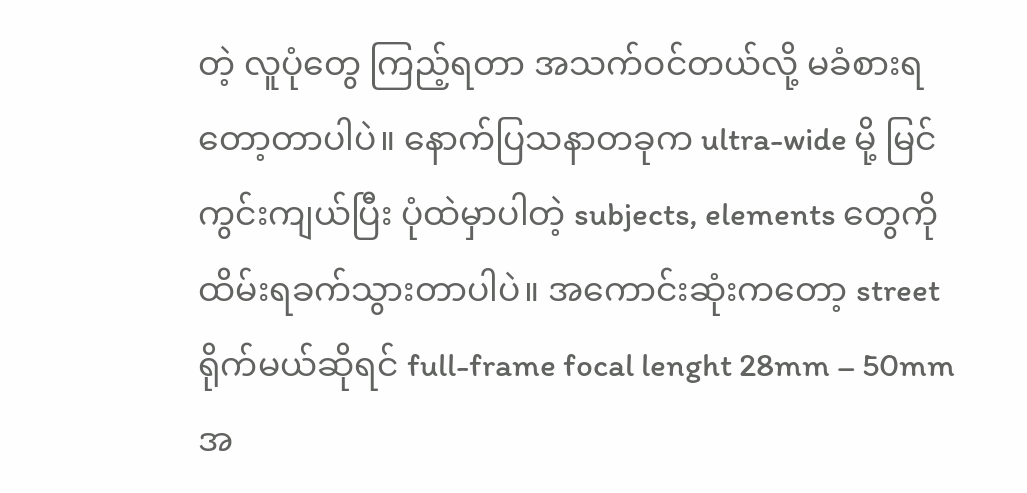တဲ့ လူပုံတွေ ကြည့်ရတာ အသက်ဝင်တယ်လို့ မခံစားရတော့တာပါပဲ။ နောက်ပြသနာတခုက ultra-wide မို့ မြင်ကွင်းကျယ်ပြီး ပုံထဲမှာပါတဲ့ subjects, elements တွေကို ထိမ်းရခက်သွားတာပါပဲ။ အကောင်းဆုံးကတော့ street ရိုက်မယ်ဆိုရင် full-frame focal lenght 28mm – 50mm အ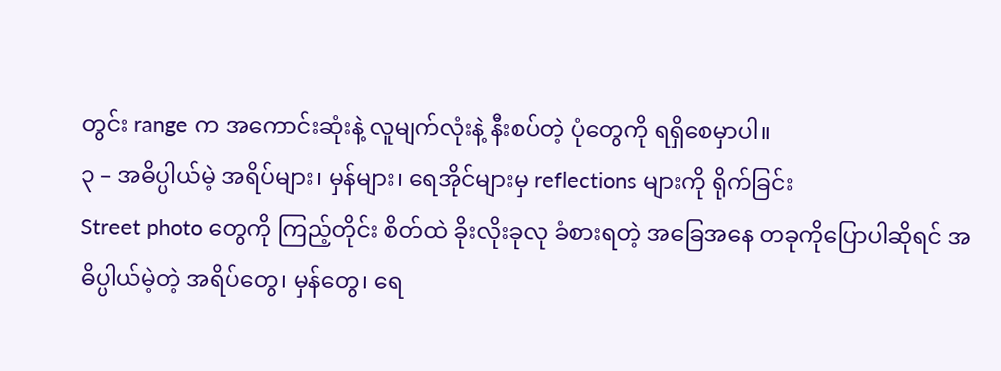တွင်း range က အကောင်းဆုံးနဲ့ လူမျက်လုံးနဲ့ နီးစပ်တဲ့ ပုံတွေကို ရရှိစေမှာပါ။
၃ – အဓိပ္ပါယ်မဲ့ အရိပ်များ၊ မှန်များ၊ ရေအိုင်များမှ reflections များကို ရိုက်ခြင်း
Street photo တွေကို ကြည့်တိုင်း စိတ်ထဲ ခိုးလိုးခုလု ခံစားရတဲ့ အခြေအနေ တခုကိုပြောပါဆိုရင် အဓိပ္ပါယ်မဲ့တဲ့ အရိပ်တွေ၊ မှန်တွေ၊ ရေ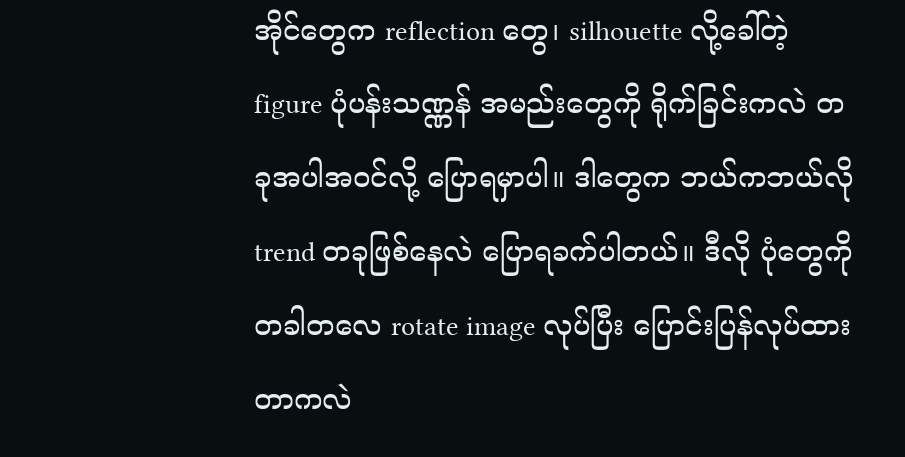အိုင်တွေက reflection တွေ၊ silhouette လို့ခေါ်တဲ့ figure ပုံပန်းသဏ္ဏန် အမည်းတွေကို ရိုက်ခြင်းကလဲ တခုအပါအဝင်လို့ ပြောရမှာပါ။ ဒါတွေက ဘယ်ကဘယ်လို trend တခုဖြစ်နေလဲ ပြောရခက်ပါတယ်။ ဒီလို ပုံတွေကို တခါတလေ rotate image လုပ်ပြီး ပြောင်းပြန်လုပ်ထားတာကလဲ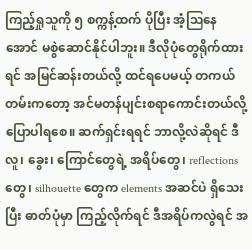ကြည့်ရှုသူကို ၅ စက္ကန့်ထက် ပိုပြီး အံ့ဩနေအောင် မစွဲဆောင်နိုင်ပါဘူး။ ဒီလိုပုံတွေရိုက်ထားရင် အမြင်ဆန်းတယ်လို့ ထင်ရပေမယ့် တကယ်တမ်းကတော့ အင်မတန်ပျင်းစရာကောင်းတယ်လို့ ပြောပါရစေ။ ဆက်ရှင်းရရင် ဘာလို့လဲဆိုရင် ဒီ လူ၊ ခွေး၊ ကြောင်တွေရဲ့ အရိပ်တွေ၊ reflections တွေ၊ silhouette တွေက elements အဆင်ပဲ ရှိသေးပြီး ဓာတ်ပုံမှာ ကြည့်လိုက်ရင် ဒီအရိပ်ကလွဲရင် အ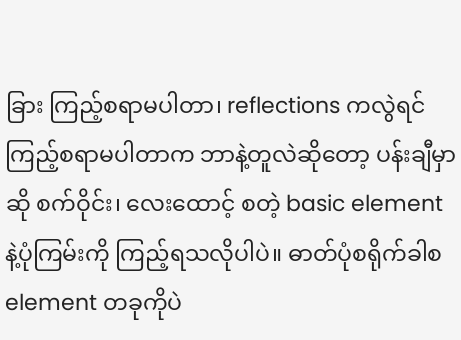ခြား ကြည့်စရာမပါတာ၊ reflections ကလွဲရင် ကြည့်စရာမပါတာက ဘာနဲ့တူလဲဆိုတော့ ပန်းချီမှာဆို စက်ဝိုင်း၊ လေးထောင့် စတဲ့ basic element နဲ့ပုံကြမ်းကို ကြည့်ရသလိုပါပဲ။ ဓာတ်ပုံစရိုက်ခါစ element တခုကိုပဲ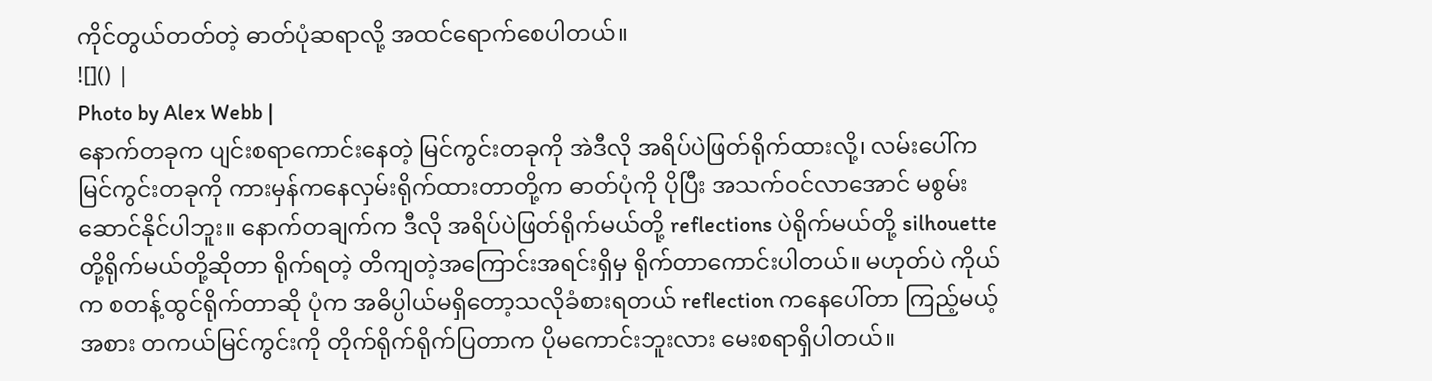ကိုင်တွယ်တတ်တဲ့ ဓာတ်ပုံဆရာလို့ အထင်ရောက်စေပါတယ်။
![]() |
Photo by Alex Webb |
နောက်တခုက ပျင်းစရာကောင်းနေတဲ့ မြင်ကွင်းတခုကို အဲဒီလို အရိပ်ပဲဖြတ်ရိုက်ထားလို့၊ လမ်းပေါ်ကမြင်ကွင်းတခုကို ကားမှန်ကနေလှမ်းရိုက်ထားတာတို့က ဓာတ်ပုံကို ပိုပြီး အသက်ဝင်လာအောင် မစွမ်းဆောင်နိုင်ပါဘူး။ နောက်တချက်က ဒီလို အရိပ်ပဲဖြတ်ရိုက်မယ်တို့ reflections ပဲရိုက်မယ်တို့ silhouette တို့ရိုက်မယ်တို့ဆိုတာ ရိုက်ရတဲ့ တိကျတဲ့အကြောင်းအရင်းရှိမှ ရိုက်တာကောင်းပါတယ်။ မဟုတ်ပဲ ကိုယ်က စတန့်ထွင်ရိုက်တာဆို ပုံက အဓိပ္ပါယ်မရှိတော့သလိုခံစားရတယ် reflection ကနေပေါ်တာ ကြည့်မယ့်အစား တကယ်မြင်ကွင်းကို တိုက်ရိုက်ရိုက်ပြတာက ပိုမကောင်းဘူးလား မေးစရာရှိပါတယ်။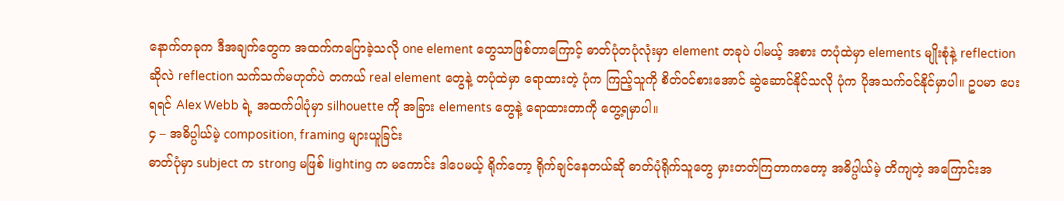နောက်တခုက ဒီအချက်တွေက အထက်ကပြောခဲ့သလို one element တွေသာဖြစ်တာကြောင့် ဓာတ်ပုံတပုံလုံးမှာ element တခုပဲ ပါမယ့် အစား တပုံထဲမှာ elements မျိုးစုံနဲ့ reflection ဆိုလဲ reflection သက်သက်မဟုတ်ပဲ တကယ် real element တွေနဲ့ တပုံထဲမှာ ရောထားတဲ့ ပုံက ကြည့်သူကို စိတ်ဝင်စားအောင် ဆွဲဆောင်နိုင်သလို ပုံက ပိုအသက်ဝင်နိုင်မှာပါ။ ဥပမာ ပေးရရင် Alex Webb ရဲ့ အထက်ပါပုံမှာ silhouette ကို အခြား elements တွေနဲ့ ရောထားတာကို တွေ့ရမှာပါ။
၄ – အဓိပ္ပါယ်မဲ့ composition, framing များယူခြင်း
ဓာတ်ပုံမှာ subject က strong မဖြစ် lighting က မကောင်း ဒါပေမယ့် ရိုက်တော့ ရိုက်ချင်နေတယ်ဆို ဓာတ်ပုံရိုက်သူတွေ မှားတတ်ကြတာကတော့ အဓိပ္ပါယ်မဲ့ တိကျတဲ့ အကြောင်းအ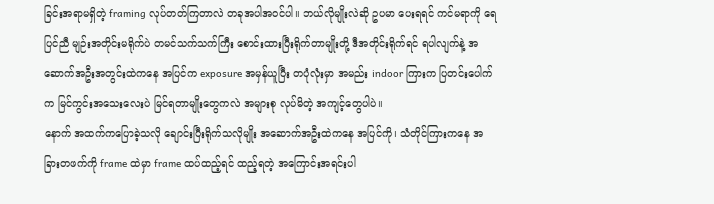ခြင်းအရာမရှိတဲ့ framing လုပ်တတ်ကြတာလဲ တခုအပါအဝင်ပါ။ ဘယ်လိုမျိုးလဲဆို ဥပမာ ပေးရရင် ကင်မရာကို ရေပြင်ညီ မျဉ်းအတိုင်းမရိုက်ပဲ တမင်သက်သက်ကြီး စောင်းထားပြီးရိုက်တာမျိုးတို့ ဒီအတိုင်းရိုက်ရင် ရပါလျက်နဲ့ အဆောက်အဦးအတွင်းထဲကနေ အပြင်က exposure အမှန်ယူပြီး တပုံလုံးမှာ အမည်း indoor ကြားက ပြတင်းပေါက်က မြင်ကွင်းအသေးလေးပဲ မြင်ရတာမျိုးတွေကလဲ အများစု လုပ်မိတဲ့ အကျင့်တွေပါပဲ။
နောက် အထက်ကပြောခဲ့သလို ချောင်းပြီးရိုက်သလိုမျိုး အဆောက်အဦးထဲကနေ အပြင်ကို၊ သံတိုင်ကြားကနေ အခြားတဖက်ကို frame ထဲမှာ frame ထပ်ထည့်ရင် ထည့်ရတဲ့ အကြောင်းအရင်းပါ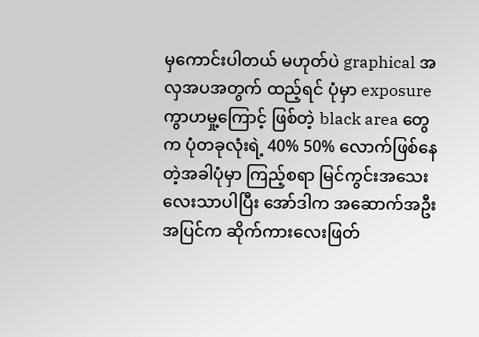မှကောင်းပါတယ် မဟုတ်ပဲ graphical အလှအပအတွက် ထည့်ရင် ပုံမှာ exposure ကွာဟမှု့ကြောင့် ဖြစ်တဲ့ black area တွေက ပုံတခုလုံးရဲ့ 40% 50% လောက်ဖြစ်နေတဲ့အခါပုံမှာ ကြည့်စရာ မြင်ကွင်းအသေးလေးသာပါပြီး အော်ဒါက အဆောက်အဦးအပြင်က ဆိုက်ကားလေးဖြတ်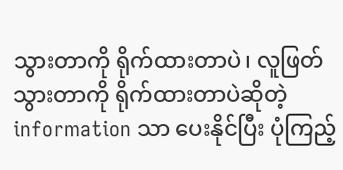သွားတာကို ရိုက်ထားတာပဲ၊ လူဖြတ်သွားတာကို ရိုက်ထားတာပဲဆိုတဲ့ information သာ ပေးနိုင်ပြီး ပုံကြည့်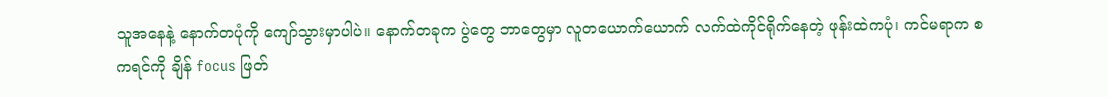သူအနေနဲ့ နောက်တပုံကို ကျော်သွားမှာပါပဲ။ နောက်တခုက ပွဲတွေ ဘာတွေမှာ လူတယောက်ယောက် လက်ထဲကိုင်ရိုက်နေတဲ့ ဖုန်းထဲကပုံ၊ ကင်မရာက စကရင်ကို ချိန် focus ဖြတ်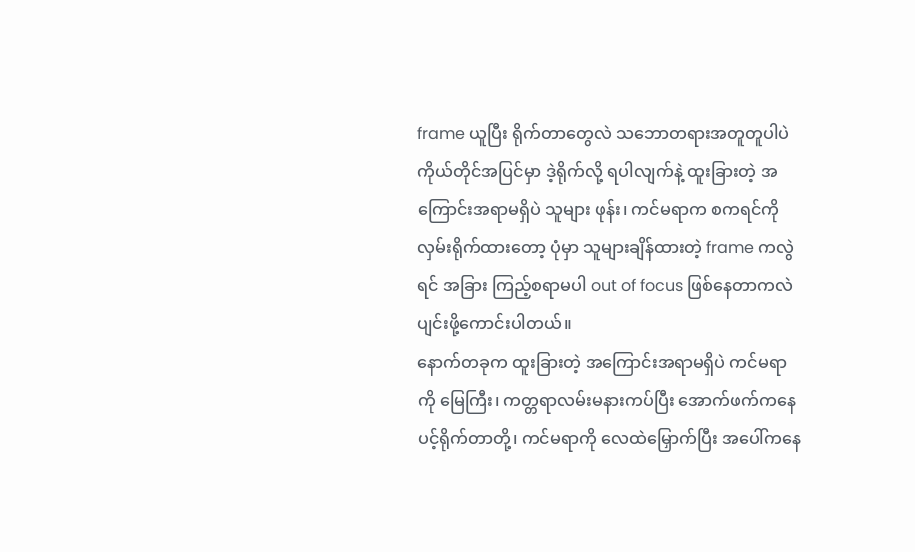frame ယူပြီး ရိုက်တာတွေလဲ သဘောတရားအတူတူပါပဲ ကိုယ်တိုင်အပြင်မှာ ဒဲ့ရိုက်လို့ ရပါလျက်နဲ့ ထူးခြားတဲ့ အကြောင်းအရာမရှိပဲ သူများ ဖုန်း၊ ကင်မရာက စကရင်ကို လှမ်းရိုက်ထားတော့ ပုံမှာ သူများချိန်ထားတဲ့ frame ကလွဲရင် အခြား ကြည့်စရာမပါ out of focus ဖြစ်နေတာကလဲ ပျင်းဖို့ကောင်းပါတယ်။
နောက်တခုက ထူးခြားတဲ့ အကြောင်းအရာမရှိပဲ ကင်မရာကို မြေကြီး၊ ကတ္တရာလမ်းမနားကပ်ပြီး အောက်ဖက်ကနေ ပင့်ရိုက်တာတို့၊ ကင်မရာကို လေထဲမြှောက်ပြီး အပေါ်ကနေ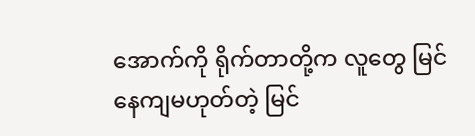အောက်ကို ရိုက်တာတို့က လူတွေ မြင်နေကျမဟုတ်တဲ့ မြင်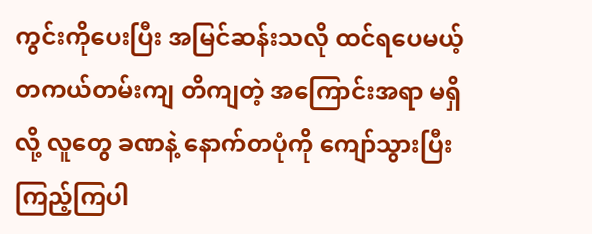ကွင်းကိုပေးပြီး အမြင်ဆန်းသလို ထင်ရပေမယ့် တကယ်တမ်းကျ တိကျတဲ့ အကြောင်းအရာ မရှိလို့ လူတွေ ခဏနဲ့ နောက်တပုံကို ကျော်သွားပြီး ကြည့်ကြပါ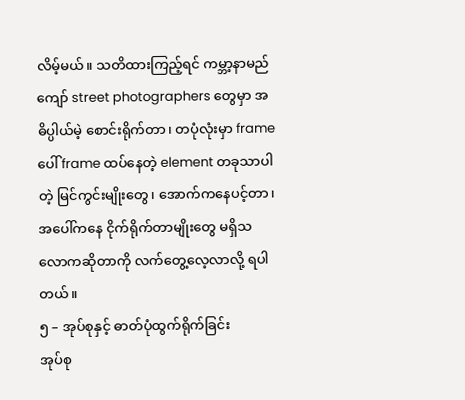လိမ့်မယ်။ သတိထားကြည့်ရင် ကမ္ဘာ့နာမည်ကျော် street photographers တွေမှာ အဓိပ္ပါယ်မဲ့ စောင်းရိုက်တာ၊ တပုံလုံးမှာ frame ပေါ် frame ထပ်နေတဲ့ element တခုသာပါတဲ့ မြင်ကွင်းမျိုးတွေ၊ အောက်ကနေပင့်တာ၊ အပေါ်ကနေ ငိုက်ရိုက်တာမျိုးတွေ မရှိသလောကဆိုတာကို လက်တွေ့လေ့လာလို့ ရပါတယ်။
၅ – အုပ်စုနှင့် ဓာတ်ပုံထွက်ရိုက်ခြင်း
အုပ်စု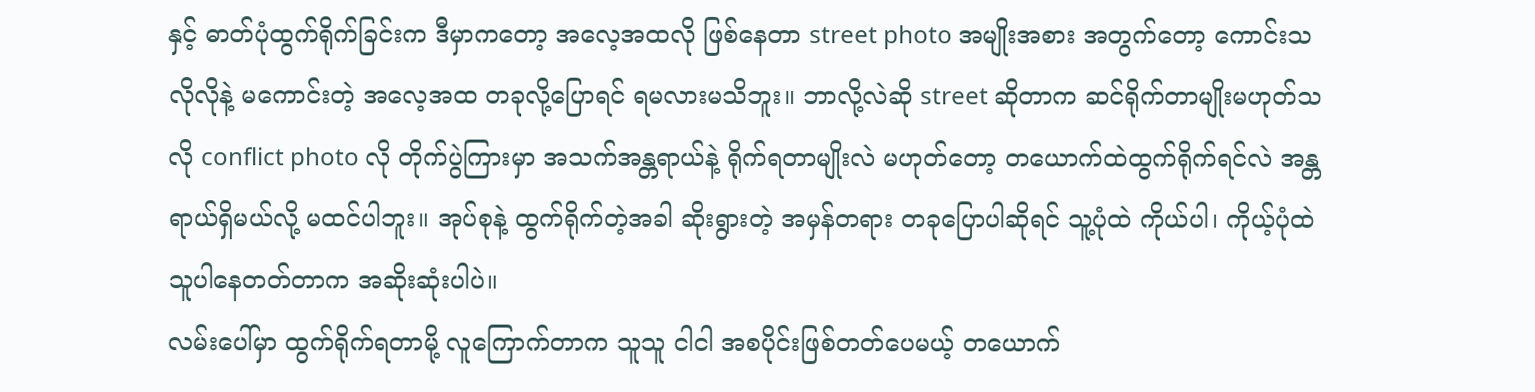နှင့် ဓာတ်ပုံထွက်ရိုက်ခြင်းက ဒီမှာကတော့ အလေ့အထလို ဖြစ်နေတာ street photo အမျိုးအစား အတွက်တော့ ကောင်းသလိုလိုနဲ့ မကောင်းတဲ့ အလေ့အထ တခုလို့ပြောရင် ရမလားမသိဘူး။ ဘာလို့လဲဆို street ဆိုတာက ဆင်ရိုက်တာမျိုးမဟုတ်သလို conflict photo လို တိုက်ပွဲကြားမှာ အသက်အန္တရာယ်နဲ့ ရိုက်ရတာမျိုးလဲ မဟုတ်တော့ တယောက်ထဲထွက်ရိုက်ရင်လဲ အန္တရာယ်ရှိမယ်လို့ မထင်ပါဘူး။ အုပ်စုနဲ့ ထွက်ရိုက်တဲ့အခါ ဆိုးရွားတဲ့ အမှန်တရား တခုပြောပါဆိုရင် သူ့ပုံထဲ ကိုယ်ပါ၊ ကိုယ့်ပုံထဲ သူပါနေတတ်တာက အဆိုးဆုံးပါပဲ။
လမ်းပေါ်မှာ ထွက်ရိုက်ရတာမို့ လူကြောက်တာက သူသူ ငါငါ အစပိုင်းဖြစ်တတ်ပေမယ့် တယောက်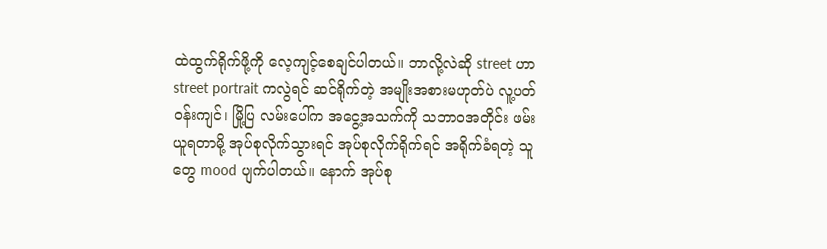ထဲထွက်ရိုက်ဖို့ကို လေ့ကျင့်စေချင်ပါတယ်။ ဘာလို့လဲဆို street ဟာ street portrait ကလွဲရင် ဆင်ရိုက်တဲ့ အမျိုးအစားမဟုတ်ပဲ လူ့ပတ်ဝန်းကျင်၊ မြို့ပြ လမ်းပေါ်က အငွေ့အသက်ကို သဘာဝအတိုင်း ဖမ်းယူရတာမို့ အုပ်စုလိုက်သွားရင် အုပ်စုလိုက်ရိုက်ရင် အရိုက်ခံရတဲ့ သူတွေ mood ပျက်ပါတယ်။ နောက် အုပ်စု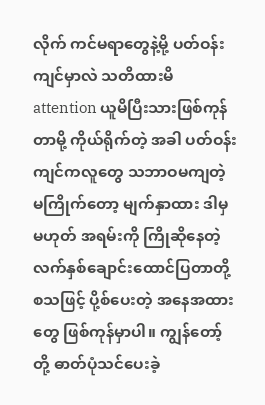လိုက် ကင်မရာတွေနဲ့မို့ ပတ်ဝန်းကျင်မှာလဲ သတိထားမိ attention ယူမိပြီးသားဖြစ်ကုန်တာမို့ ကိုယ်ရိုက်တဲ့ အခါ ပတ်ဝန်းကျင်ကလူတွေ သဘာဝမကျတဲ့ မကြိုက်တော့ မျက်နှာထား ဒါမှမဟုတ် အရမ်းကို ကြိုဆိုနေတဲ့ လက်နှစ်ချောင်းထောင်ပြတာတို့ စသဖြင့် ပို့စ်ပေးတဲ့ အနေအထားတွေ ဖြစ်ကုန်မှာပါ။ ကျွန်တော့် တို့ ဓာတ်ပုံသင်ပေးခဲ့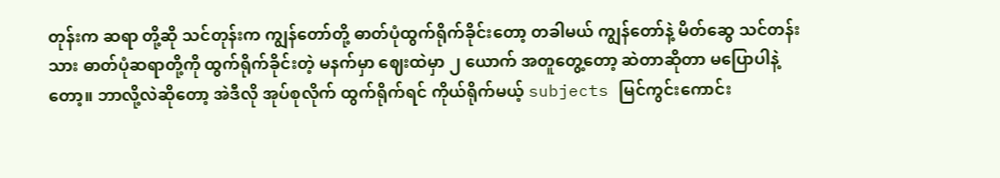တုန်းက ဆရာ တို့ဆို သင်တုန်းက ကျွန်တော်တို့ ဓာတ်ပုံထွက်ရိုက်ခိုင်းတော့ တခါမယ် ကျွန်တော်နဲ့ မိတ်ဆွေ သင်တန်းသား ဓာတ်ပုံဆရာတို့ကို ထွက်ရိုက်ခိုင်းတဲ့ မနက်မှာ ဈေးထဲမှာ ၂ ယောက် အတူတွေ့တော့ ဆဲတာဆိုတာ မပြောပါနဲ့တော့။ ဘာလို့လဲဆိုတော့ အဲဒီလို အုပ်စုလိုက် ထွက်ရိုက်ရင် ကိုယ်ရိုက်မယ့် subjects မြင်ကွင်းကောင်း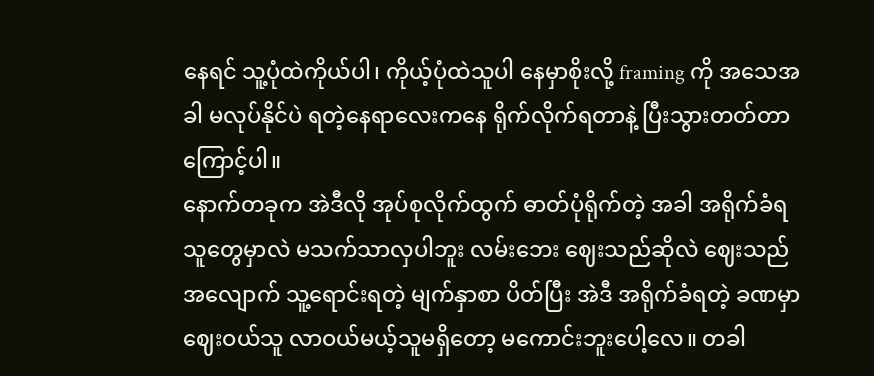နေရင် သူ့ပုံထဲကိုယ်ပါ၊ ကိုယ့်ပုံထဲသူပါ နေမှာစိုးလို့ framing ကို အသေအခါ မလုပ်နိုင်ပဲ ရတဲ့နေရာလေးကနေ ရိုက်လိုက်ရတာနဲ့ ပြီးသွားတတ်တာကြောင့်ပါ။
နောက်တခုက အဲဒီလို အုပ်စုလိုက်ထွက် ဓာတ်ပုံရိုက်တဲ့ အခါ အရိုက်ခံရသူတွေမှာလဲ မသက်သာလှပါဘူး လမ်းဘေး ဈေးသည်ဆိုလဲ ဈေးသည်အလျောက် သူ့ရောင်းရတဲ့ မျက်နှာစာ ပိတ်ပြီး အဲဒီ အရိုက်ခံရတဲ့ ခဏမှာ ဈေးဝယ်သူ လာဝယ်မယ့်သူမရှိတော့ မကောင်းဘူးပေါ့လေ။ တခါ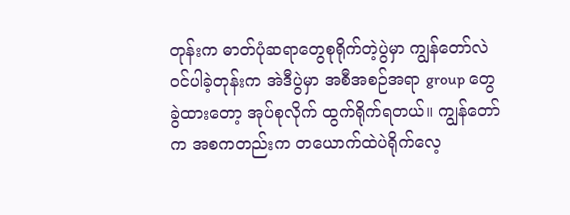တုန်းက ဓာတ်ပုံဆရာတွေစုရိုက်တဲ့ပွဲမှာ ကျွန်တော်လဲ ဝင်ပါခဲ့တုန်းက အဲဒီပွဲမှာ အစီအစဉ်အရာ group တွေခွဲထားတော့ အုပ်စုလိုက် ထွက်ရိုက်ရတယ်။ ကျွန်တော်က အစကတည်းက တယောက်ထဲပဲရိုက်လေ့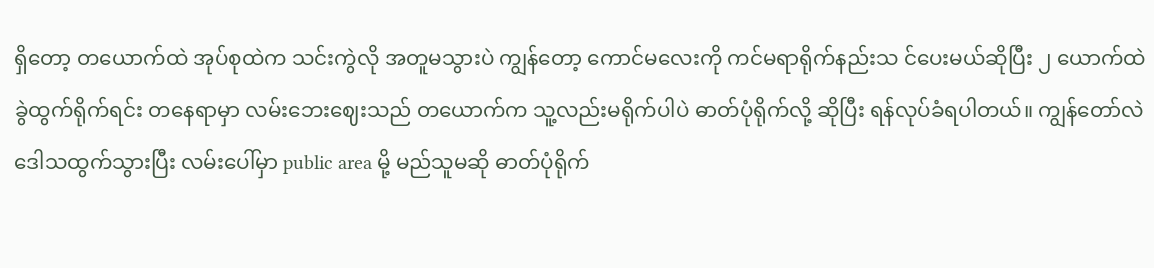ရှိတော့ တယောက်ထဲ အုပ်စုထဲက သင်းကွဲလို အတူမသွားပဲ ကျွန်တော့ ကောင်မလေးကို ကင်မရာရိုက်နည်းသ င်ပေးမယ်ဆိုပြီး ၂ ယောက်ထဲ ခွဲထွက်ရိုက်ရင်း တနေရာမှာ လမ်းဘေးဈေးသည် တယောက်က သူ့လည်းမရိုက်ပါပဲ ဓာတ်ပုံရိုက်လို့ ဆိုပြီး ရန်လုပ်ခံရပါတယ်။ ကျွန်တော်လဲ ဒေါသထွက်သွားပြီး လမ်းပေါ်မှာ public area မို့ မည်သူမဆို ဓာတ်ပုံရိုက်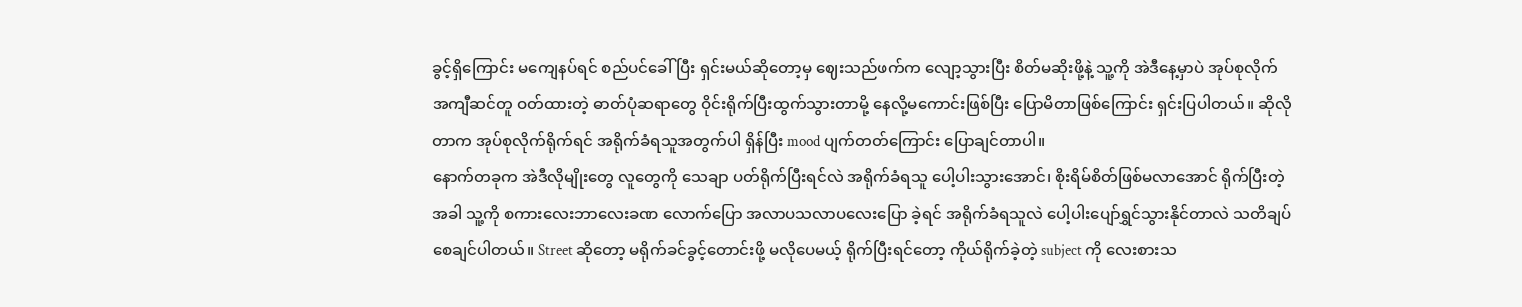ခွင့်ရှိကြောင်း မကျေနပ်ရင် စည်ပင်ခေါ်ပြီး ရှင်းမယ်ဆိုတော့မှ ဈေးသည်ဖက်က လျော့သွားပြီး စိတ်မဆိုးဖို့နဲ့ သူ့ကို အဲဒီနေ့မှာပဲ အုပ်စုလိုက် အကျီဆင်တူ ဝတ်ထားတဲ့ ဓာတ်ပုံဆရာတွေ ဝိုင်းရိုက်ပြီးထွက်သွားတာမို့ နေလို့မကောင်းဖြစ်ပြီး ပြောမိတာဖြစ်ကြောင်း ရှင်းပြပါတယ်။ ဆိုလိုတာက အုပ်စုလိုက်ရိုက်ရင် အရိုက်ခံရသူအတွက်ပါ ရှိန်ပြီး mood ပျက်တတ်ကြောင်း ပြောချင်တာပါ။
နောက်တခုက အဲဒီလိုမျိုးတွေ လူတွေကို သေချာ ပတ်ရိုက်ပြီးရင်လဲ အရိုက်ခံရသူ ပေါ့ပါးသွားအောင်၊ စိုးရိမ်စိတ်ဖြစ်မလာအောင် ရိုက်ပြီးတဲ့အခါ သူ့ကို စကားလေးဘာလေးခဏ လောက်ပြော အလာပသလာပလေးပြော ခဲ့ရင် အရိုက်ခံရသူလဲ ပေါ့ပါးပျော်ရွှင်သွားနိုင်တာလဲ သတိချပ်စေချင်ပါတယ်။ Street ဆိုတော့ မရိုက်ခင်ခွင့်တောင်းဖို့ မလိုပေမယ့် ရိုက်ပြီးရင်တော့ ကိုယ်ရိုက်ခဲ့တဲ့ subject ကို လေးစားသ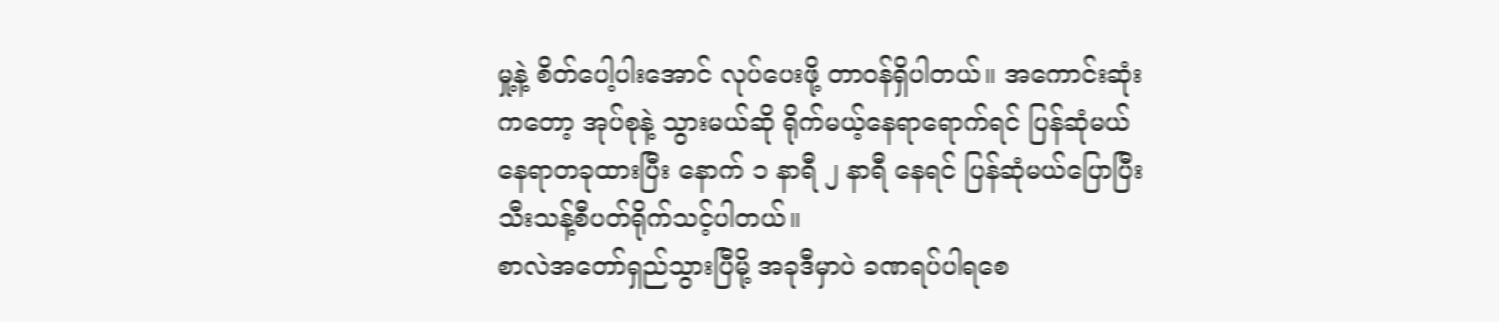မှု့နဲ့ စိတ်ပေါ့ပါးအောင် လုပ်ပေးဖို့ တာဝန်ရှိပါတယ်။ အကောင်းဆုံးကတော့ အုပ်စုနဲ့ သွားမယ်ဆို ရိုက်မယ့်နေရာရောက်ရင် ပြန်ဆုံမယ် နေရာတခုထားပြီး နောက် ၁ နာရီ ၂ နာရီ နေရင် ပြန်ဆုံမယ်ပြောပြီး သီးသန့်စီပတ်ရိုက်သင့်ပါတယ်။
စာလဲအတော်ရှည်သွားပြီမို့ အခုဒီမှာပဲ ခဏရပ်ပါရစေ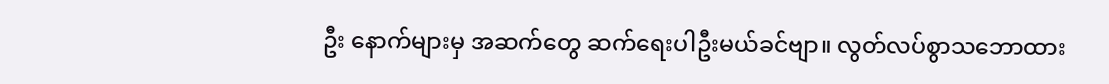ဦး နောက်များမှ အဆက်တွေ ဆက်ရေးပါဦးမယ်ခင်ဗျာ။ လွတ်လပ်စွာသဘောထား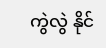ကွဲလွဲ နိုင်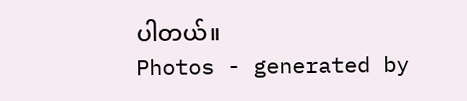ပါတယ်။
Photos - generated by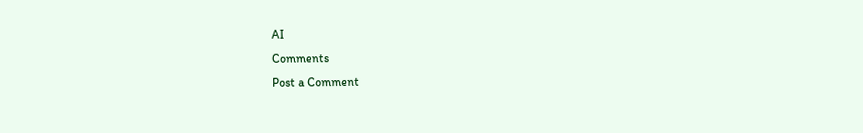AI
Comments
Post a Comment